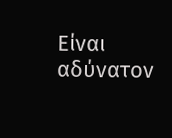Είναι αδύνατον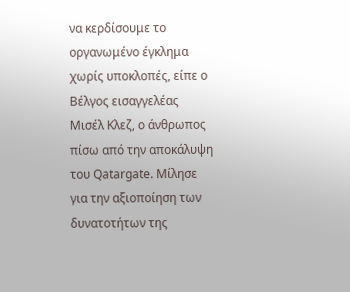να κερδίσουμε το οργανωμένο έγκλημα χωρίς υποκλοπές, είπε ο Βέλγος εισαγγελέας Μισέλ Κλεζ, ο άνθρωπος πίσω από την αποκάλυψη του Qatargate. Μίλησε για την αξιοποίηση των δυνατοτήτων της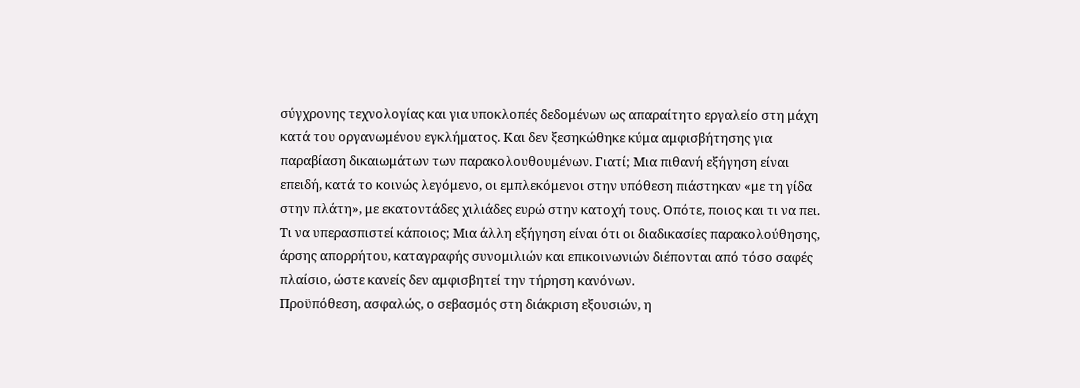σύγχρονης τεχνολογίας και για υποκλοπές δεδομένων ως απαραίτητο εργαλείο στη μάχη κατά του οργανωμένου εγκλήματος. Και δεν ξεσηκώθηκε κύμα αμφισβήτησης για παραβίαση δικαιωμάτων των παρακολουθουμένων. Γιατί; Μια πιθανή εξήγηση είναι επειδή, κατά το κοινώς λεγόμενο, οι εμπλεκόμενοι στην υπόθεση πιάστηκαν «με τη γίδα στην πλάτη», με εκατοντάδες χιλιάδες ευρώ στην κατοχή τους. Οπότε, ποιος και τι να πει. Τι να υπερασπιστεί κάποιος; Μια άλλη εξήγηση είναι ότι οι διαδικασίες παρακολούθησης, άρσης απορρήτου, καταγραφής συνομιλιών και επικοινωνιών διέπονται από τόσο σαφές πλαίσιο, ώστε κανείς δεν αμφισβητεί την τήρηση κανόνων.
Προϋπόθεση, ασφαλώς, ο σεβασμός στη διάκριση εξουσιών, η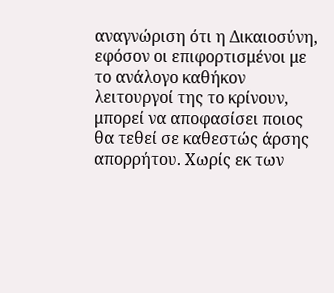αναγνώριση ότι η Δικαιοσύνη, εφόσον οι επιφορτισμένοι με το ανάλογο καθήκον λειτουργοί της το κρίνουν, μπορεί να αποφασίσει ποιος θα τεθεί σε καθεστώς άρσης απορρήτου. Χωρίς εκ των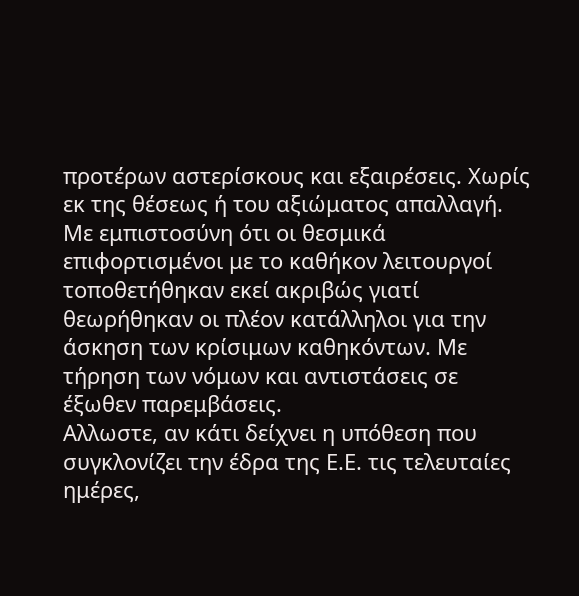προτέρων αστερίσκους και εξαιρέσεις. Χωρίς εκ της θέσεως ή του αξιώματος απαλλαγή. Με εμπιστοσύνη ότι οι θεσμικά επιφορτισμένοι με το καθήκον λειτουργοί τοποθετήθηκαν εκεί ακριβώς γιατί θεωρήθηκαν οι πλέον κατάλληλοι για την άσκηση των κρίσιμων καθηκόντων. Με τήρηση των νόμων και αντιστάσεις σε έξωθεν παρεμβάσεις.
Αλλωστε, αν κάτι δείχνει η υπόθεση που συγκλονίζει την έδρα της Ε.Ε. τις τελευταίες ημέρες,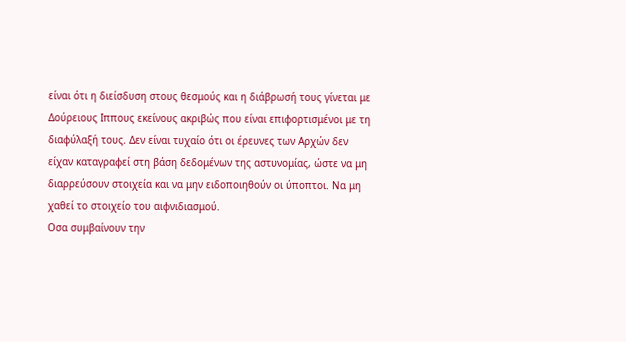είναι ότι η διείσδυση στους θεσμούς και η διάβρωσή τους γίνεται με Δούρειους Ιππους εκείνους ακριβώς που είναι επιφορτισμένοι με τη διαφύλαξή τους. Δεν είναι τυχαίο ότι οι έρευνες των Αρχών δεν είχαν καταγραφεί στη βάση δεδομένων της αστυνομίας, ώστε να μη διαρρεύσουν στοιχεία και να μην ειδοποιηθούν οι ύποπτοι. Να μη χαθεί το στοιχείο του αιφνιδιασμού.
Οσα συμβαίνουν την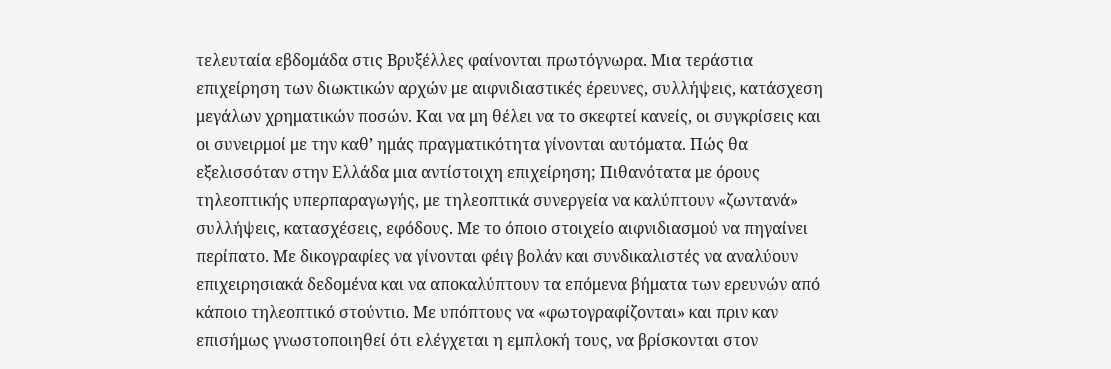τελευταία εβδομάδα στις Βρυξέλλες φαίνονται πρωτόγνωρα. Μια τεράστια επιχείρηση των διωκτικών αρχών με αιφνιδιαστικές έρευνες, συλλήψεις, κατάσχεση μεγάλων χρηματικών ποσών. Και να μη θέλει να το σκεφτεί κανείς, οι συγκρίσεις και οι συνειρμοί με την καθ’ ημάς πραγματικότητα γίνονται αυτόματα. Πώς θα εξελισσόταν στην Ελλάδα μια αντίστοιχη επιχείρηση; Πιθανότατα με όρους τηλεοπτικής υπερπαραγωγής, με τηλεοπτικά συνεργεία να καλύπτουν «ζωντανά» συλλήψεις, κατασχέσεις, εφόδους. Με το όποιο στοιχείο αιφνιδιασμού να πηγαίνει περίπατο. Με δικογραφίες να γίνονται φέιγ βολάν και συνδικαλιστές να αναλύουν επιχειρησιακά δεδομένα και να αποκαλύπτουν τα επόμενα βήματα των ερευνών από κάποιο τηλεοπτικό στούντιο. Με υπόπτους να «φωτογραφίζονται» και πριν καν επισήμως γνωστοποιηθεί ότι ελέγχεται η εμπλοκή τους, να βρίσκονται στον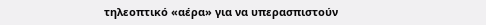τηλεοπτικό «αέρα» για να υπερασπιστούν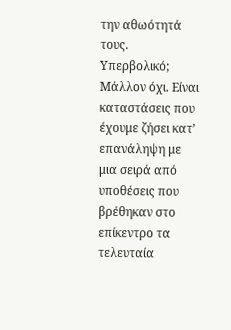την αθωότητά τους.
Υπερβολικό; Μάλλον όχι. Είναι καταστάσεις που έχουμε ζήσει κατ’ επανάληψη με μια σειρά από υποθέσεις που βρέθηκαν στο επίκεντρο τα τελευταία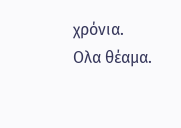χρόνια. Ολα θέαμα.